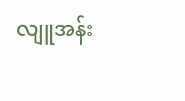လျူအန်း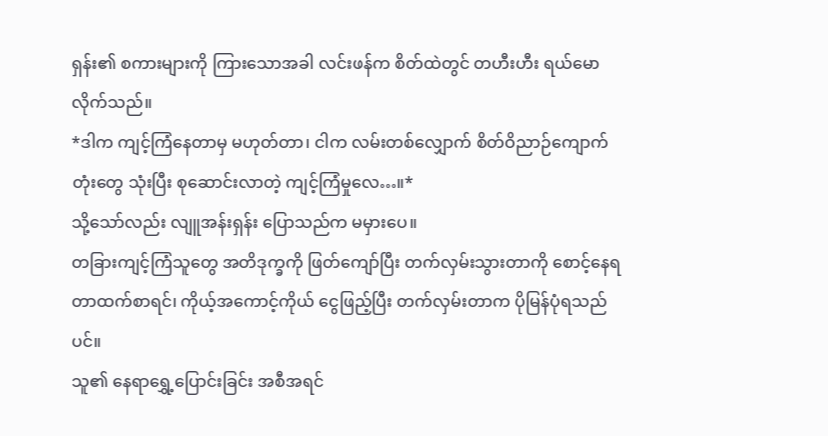ရှန်း၏ စကားများကို ကြားသောအခါ လင်းဖန်က စိတ်ထဲတွင် တဟီးဟီး ရယ်မောလိုက်သည်။
*ဒါက ကျင့်ကြံနေတာမှ မဟုတ်တာ၊ ငါက လမ်းတစ်လျှောက် စိတ်ဝိညာဉ်ကျောက်တုံးတွေ သုံးပြီး စုဆောင်းလာတဲ့ ကျင့်ကြံမှုလေ…။*
သို့သော်လည်း လျူအန်းရှန်း ပြောသည်က မမှားပေ။
တခြားကျင့်ကြံသူတွေ အတိဒုက္ခကို ဖြတ်ကျော်ပြီး တက်လှမ်းသွားတာကို စောင့်နေရတာထက်စာရင်၊ ကိုယ့်အကောင့်ကိုယ် ငွေဖြည့်ပြီး တက်လှမ်းတာက ပိုမြန်ပုံရသည်ပင်။
သူ၏ နေရာရွှေ့ပြောင်းခြင်း အစီအရင်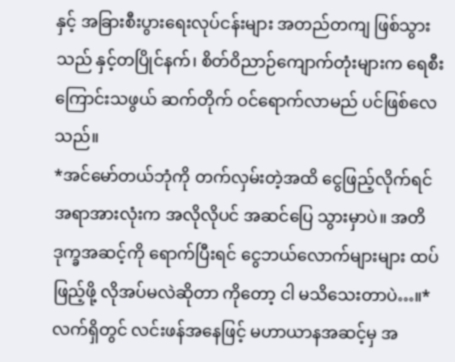နှင့် အခြားစီးပွားရေးလုပ်ငန်းများ အတည်တကျ ဖြစ်သွားသည် နှင့်တပြိုင်နက်၊ စိတ်ဝိညာဉ်ကျောက်တုံးများက ရေစီးကြောင်းသဖွယ် ဆက်တိုက် ဝင်ရောက်လာမည် ပင်ဖြစ်လေသည်။
*အင်မော်တယ်ဘုံကို တက်လှမ်းတဲ့အထိ ငွေဖြည့်လိုက်ရင် အရာအားလုံးက အလိုလိုပင် အဆင်ပြေ သွားမှာပဲ။ အတိဒုက္ခအဆင့်ကို ရောက်ပြီးရင် ငွေဘယ်လောက်များများ ထပ်ဖြည့်ဖို့ လိုအပ်မလဲဆိုတာ ကိုတော့ ငါ မသိသေးတာပဲ…။*
လက်ရှိတွင် လင်းဖန်အနေဖြင့် မဟာယာနအဆင့်မှ အ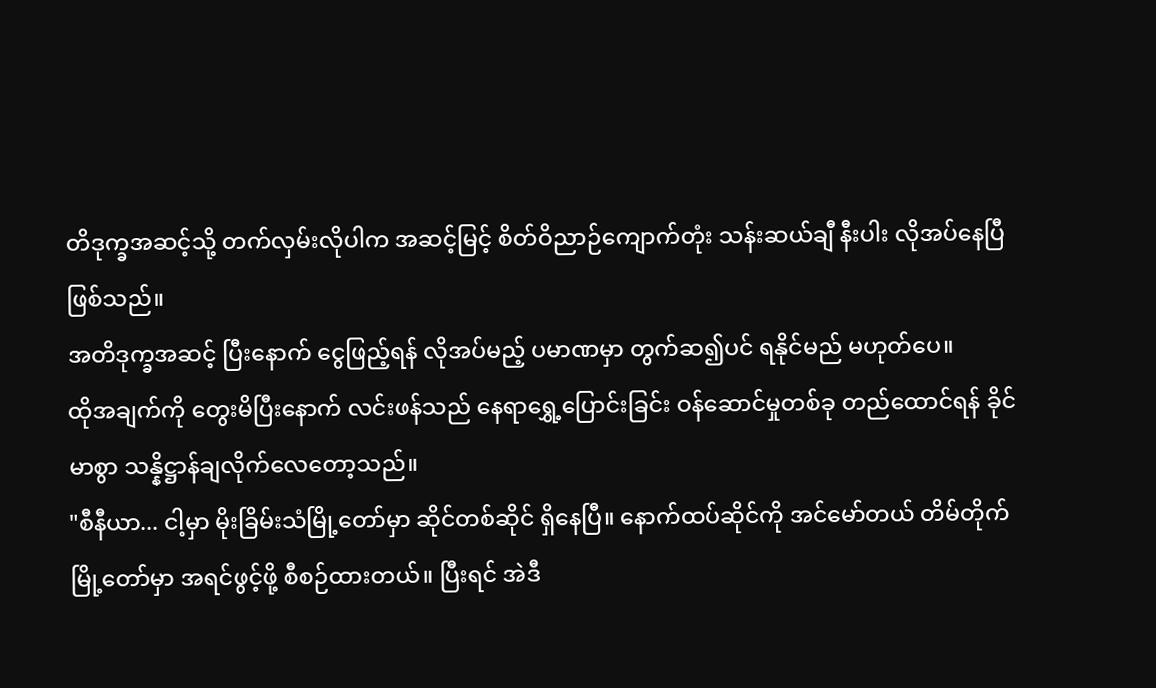တိဒုက္ခအဆင့်သို့ တက်လှမ်းလိုပါက အဆင့်မြင့် စိတ်ဝိညာဉ်ကျောက်တုံး သန်းဆယ်ချီ နီးပါး လိုအပ်နေပြီဖြစ်သည်။
အတိဒုက္ခအဆင့် ပြီးနောက် ငွေဖြည့်ရန် လိုအပ်မည့် ပမာဏမှာ တွက်ဆ၍ပင် ရနိုင်မည် မဟုတ်ပေ။
ထိုအချက်ကို တွေးမိပြီးနောက် လင်းဖန်သည် နေရာရွှေ့ပြောင်းခြင်း ဝန်ဆောင်မှုတစ်ခု တည်ထောင်ရန် ခိုင်မာစွာ သန္နိဋ္ဌာန်ချလိုက်လေတော့သည်။
"စီနီယာ... ငါ့မှာ မိုးခြိမ်းသံမြို့တော်မှာ ဆိုင်တစ်ဆိုင် ရှိနေပြီ။ နောက်ထပ်ဆိုင်ကို အင်မော်တယ် တိမ်တိုက်မြို့တော်မှာ အရင်ဖွင့်ဖို့ စီစဉ်ထားတယ်။ ပြီးရင် အဲဒီ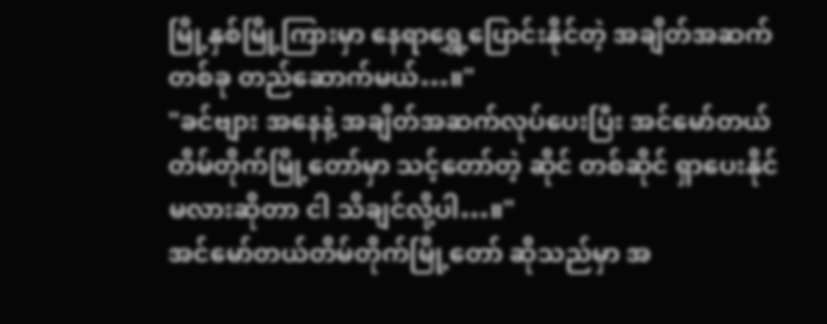မြို့နှစ်မြို့ကြားမှာ နေရာရွှေ့ပြောင်းနိုင်တဲ့ အချိတ်အဆက်တစ်ခု တည်ဆောက်မယ်…။"
"ခင်ဗျား အနေနဲ့ အချိတ်အဆက်လုပ်ပေးပြီး အင်မော်တယ်တိမ်တိုက်မြို့တော်မှာ သင့်တော်တဲ့ ဆိုင် တစ်ဆိုင် ရှာပေးနိုင်မလားဆိုတာ ငါ သိချင်လို့ပါ…။"
အင်မော်တယ်တိမ်တိုက်မြို့တော် ဆိုသည်မှာ အ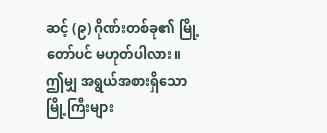ဆင့် (၉) ဂိုဏ်းတစ်ခု၏ မြို့တော်ပင် မဟုတ်ပါလား။
ဤမျှ အရွယ်အစားရှိသော မြို့ကြီးများ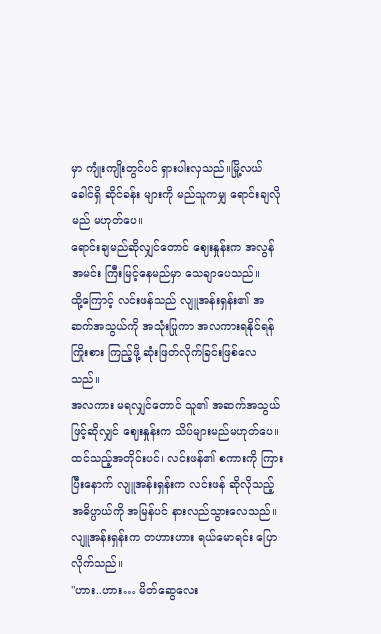မှာ ကျုံးကျိုးတွင်ပင် ရှားပါးလှသည်။မြို့လယ်ခေါင်ရှိ ဆိုင်ခန်း များကို မည်သူကမျှ ရောင်းချလိုမည် မဟုတ်ပေ။
ရောင်းချမည်ဆိုလျှင်တောင် ဈေးနှုန်းက အလွန်အမင်း ကြီးမြင့်နေမည်မှာ သေချာပေသည်။
ထို့ကြောင့် လင်းဖန်သည် လျူအန်းရှန်း၏ အဆက်အသွယ်ကို အသုံးပြုကာ အလကားရနိုင်ရန် ကြိုးစား ကြည့်ဖို့ ဆုံးဖြတ်လိုက်ခြင်းဖြစ်လေသည်။
အလကား မရလျှင်တောင် သူ၏ အဆက်အသွယ်ဖြင့်ဆိုလျှင် ဈေးနှုန်းက သိပ်များမည်မဟုတ်ပေ။
ထင်သည့်အတိုင်းပင်၊ လင်းဖန်၏ စကားကို ကြားပြီးနောက် လျူအန်းရှန်းက လင်းဖန် ဆိုလိုသည့် အဓိပ္ပာယ်ကို အမြန်ပင် နားလည်သွားလေသည်။
လျူအန်းရှန်းက တဟားဟား ရယ်မောရင်း ပြောလိုက်သည်။
"ဟား..ဟား… မိတ်ဆွေလေး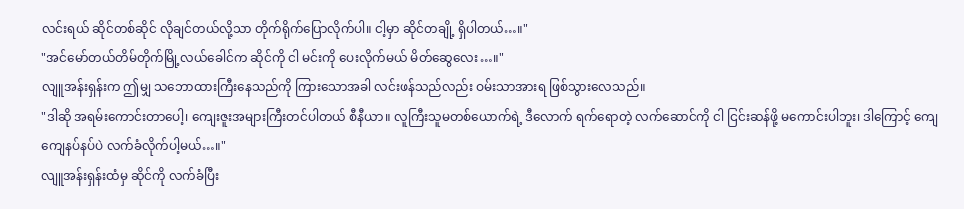လင်းရယ် ဆိုင်တစ်ဆိုင် လိုချင်တယ်လို့သာ တိုက်ရိုက်ပြောလိုက်ပါ။ ငါ့မှာ ဆိုင်တချို့ ရှိပါတယ်…။"
"အင်မော်တယ်တိမ်တိုက်မြို့လယ်ခေါင်က ဆိုင်ကို ငါ မင်းကို ပေးလိုက်မယ် မိတ်ဆွေလေး…။"
လျူအန်းရှန်းက ဤမျှ သဘောထားကြီးနေသည်ကို ကြားသောအခါ လင်းဖန်သည်လည်း ဝမ်းသာအားရ ဖြစ်သွားလေသည်။
"ဒါဆို အရမ်းကောင်းတာပေါ့၊ ကျေးဇူးအများကြီးတင်ပါတယ် စီနီယာ။ လူကြီးသူမတစ်ယောက်ရဲ့ ဒီလောက် ရက်ရောတဲ့ လက်ဆောင်ကို ငါ ငြင်းဆန်ဖို့ မကောင်းပါဘူး၊ ဒါကြောင့် ကျေကျေနပ်နပ်ပဲ လက်ခံလိုက်ပါ့မယ်…။"
လျူအန်းရှန်းထံမှ ဆိုင်ကို လက်ခံပြီး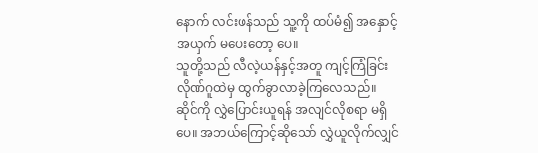နောက် လင်းဖန်သည် သူ့ကို ထပ်မံ၍ အနှောင့်အယှက် မပေးတော့ ပေ။
သူတို့သည် လီလဲ့ယန်နှင့်အတူ ကျင့်ကြံခြင်းလိုဏ်ဂူထဲမှ ထွက်ခွာလာခဲ့ကြလေသည်။
ဆိုင်ကို လွှဲပြောင်းယူရန် အလျင်လိုစရာ မရှိပေ။ အဘယ်ကြောင့်ဆိုသော် လွှဲယူလိုက်လျှင်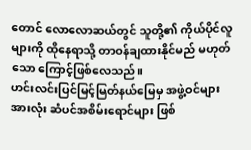တောင် လောလောဆယ်တွင် သူတို့၏ ကိုယ်ပိုင်လူများကို ထိုနေရာသို့ တာဝန်ချထားနိုင်မည် မဟုတ်သော ကြောင့်ဖြစ်လေသည်။
ဟင်းလင်းပြင်မြင့်မြတ်နယ်မြေမှ အဖွဲ့ဝင်များအားလုံး ဆံပင်အစိမ်းရောင်များ ဖြစ်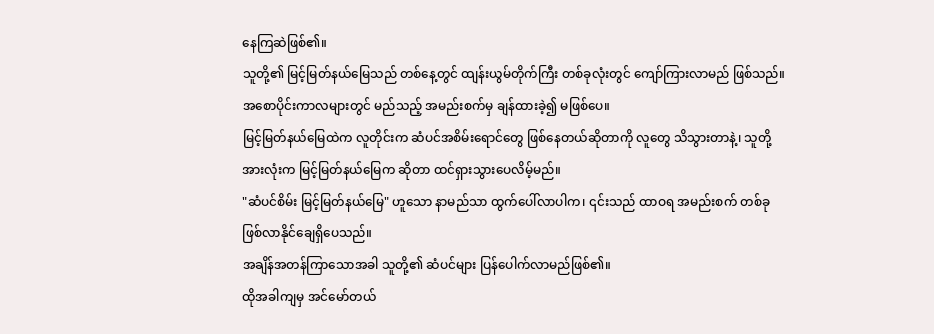နေကြဆဲဖြစ်၏။
သူတို့၏ မြင့်မြတ်နယ်မြေသည် တစ်နေ့တွင် ထျန်းယွမ်တိုက်ကြီး တစ်ခုလုံးတွင် ကျော်ကြားလာမည် ဖြစ်သည်။ အစောပိုင်းကာလများတွင် မည်သည့် အမည်းစက်မှ ချန်ထားခဲ့၍ မဖြစ်ပေ။
မြင့်မြတ်နယ်မြေထဲက လူတိုင်းက ဆံပင်အစိမ်းရောင်တွေ ဖြစ်နေတယ်ဆိုတာကို လူတွေ သိသွားတာနဲ့၊ သူတို့အားလုံးက မြင့်မြတ်နယ်မြေက ဆိုတာ ထင်ရှားသွားပေလိမ့်မည်။
"ဆံပင်စိမ်း မြင့်မြတ်နယ်မြေ" ဟူသော နာမည်သာ ထွက်ပေါ်လာပါက၊ ၎င်းသည် ထာဝရ အမည်းစက် တစ်ခု ဖြစ်လာနိုင်ချေရှိပေသည်။
အချိန်အတန်ကြာသောအခါ သူတို့၏ ဆံပင်များ ပြန်ပေါက်လာမည်ဖြစ်၏။
ထိုအခါကျမှ အင်မော်တယ်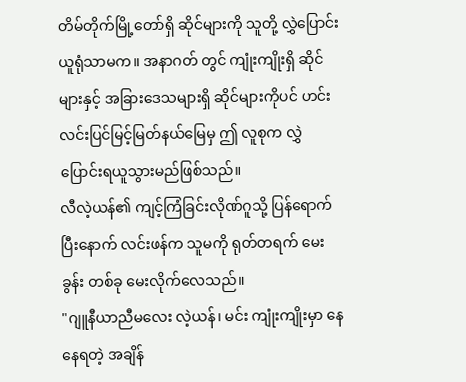တိမ်တိုက်မြို့တော်ရှိ ဆိုင်များကို သူတို့ လွှဲပြောင်းယူရုံသာမက။ အနာဂတ် တွင် ကျုံးကျိုးရှိ ဆိုင်များနှင့် အခြားဒေသများရှိ ဆိုင်များကိုပင် ဟင်းလင်းပြင်မြင့်မြတ်နယ်မြေမှ ဤ လူစုက လွှဲပြောင်းရယူသွားမည်ဖြစ်သည်။
လီလဲ့ယန်၏ ကျင့်ကြံခြင်းလိုဏ်ဂူသို့ ပြန်ရောက်ပြီးနောက် လင်းဖန်က သူမကို ရုတ်တရက် မေးခွန်း တစ်ခု မေးလိုက်လေသည်။
"ဂျူနီယာညီမလေး လဲ့ယန်၊ မင်း ကျုံးကျိုးမှာ နေနေရတဲ့ အချိန်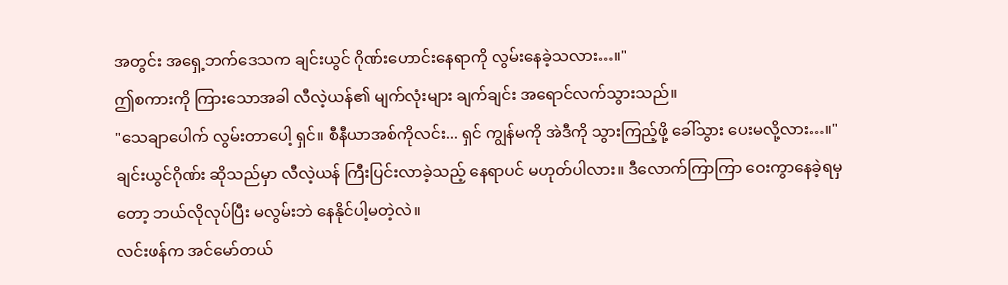အတွင်း အရှေ့ဘက်ဒေသက ချင်းယွင် ဂိုဏ်းဟောင်းနေရာကို လွမ်းနေခဲ့သလား…။"
ဤစကားကို ကြားသောအခါ လီလဲ့ယန်၏ မျက်လုံးများ ချက်ချင်း အရောင်လက်သွားသည်။
"သေချာပေါက် လွမ်းတာပေါ့ ရှင်။ စီနီယာအစ်ကိုလင်း... ရှင် ကျွန်မကို အဲဒီကို သွားကြည့်ဖို့ ခေါ်သွား ပေးမလို့လား…။"
ချင်းယွင်ဂိုဏ်း ဆိုသည်မှာ လီလဲ့ယန် ကြီးပြင်းလာခဲ့သည့် နေရာပင် မဟုတ်ပါလား။ ဒီလောက်ကြာကြာ ဝေးကွာနေခဲ့ရမှတော့ ဘယ်လိုလုပ်ပြီး မလွမ်းဘဲ နေနိုင်ပါ့မတဲ့လဲ။
လင်းဖန်က အင်မော်တယ်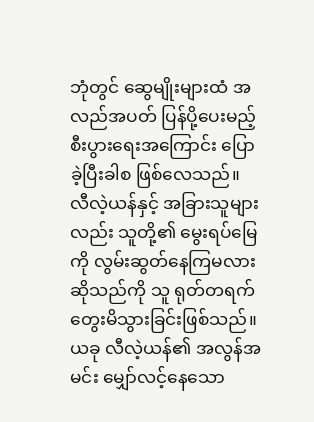ဘုံတွင် ဆွေမျိုးများထံ အလည်အပတ် ပြန်ပို့ပေးမည့် စီးပွားရေးအကြောင်း ပြောခဲ့ပြီးခါစ ဖြစ်လေသည်။
လီလဲ့ယန်နှင့် အခြားသူများလည်း သူတို့၏ မွေးရပ်မြေကို လွမ်းဆွတ်နေကြမလားဆိုသည်ကို သူ ရုတ်တရက် တွေးမိသွားခြင်းဖြစ်သည်။
ယခု လီလဲ့ယန်၏ အလွန်အမင်း မျှော်လင့်နေသော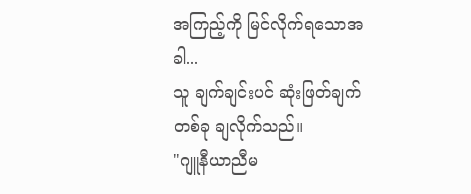အကြည့်ကို မြင်လိုက်ရသောအခါ...
သူ ချက်ချင်းပင် ဆုံးဖြတ်ချက်တစ်ခု ချလိုက်သည်။
"ဂျူနီယာညီမ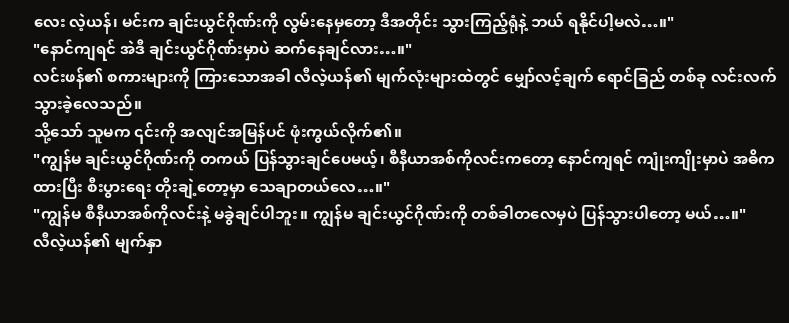လေး လဲ့ယန်၊ မင်းက ချင်းယွင်ဂိုဏ်းကို လွမ်းနေမှတော့ ဒီအတိုင်း သွားကြည့်ရုံနဲ့ ဘယ် ရနိုင်ပါ့မလဲ…။"
"နောင်ကျရင် အဲဒီ ချင်းယွင်ဂိုဏ်းမှာပဲ ဆက်နေချင်လား…။"
လင်းဖန်၏ စကားများကို ကြားသောအခါ လီလဲ့ယန်၏ မျက်လုံးများထဲတွင် မျှော်လင့်ချက် ရောင်ခြည် တစ်ခု လင်းလက်သွားခဲ့လေသည်။
သို့သော် သူမက ၎င်းကို အလျင်အမြန်ပင် ဖုံးကွယ်လိုက်၏။
"ကျွန်မ ချင်းယွင်ဂိုဏ်းကို တကယ် ပြန်သွားချင်ပေမယ့်၊ စီနီယာအစ်ကိုလင်းကတော့ နောင်ကျရင် ကျုံးကျိုးမှာပဲ အဓိကထားပြီး စီးပွားရေး တိုးချဲ့တော့မှာ သေချာတယ်လေ…။"
"ကျွန်မ စီနီယာအစ်ကိုလင်းနဲ့ မခွဲချင်ပါဘူး။ ကျွန်မ ချင်းယွင်ဂိုဏ်းကို တစ်ခါတလေမှပဲ ပြန်သွားပါတော့ မယ်…။"
လီလဲ့ယန်၏ မျက်နှာ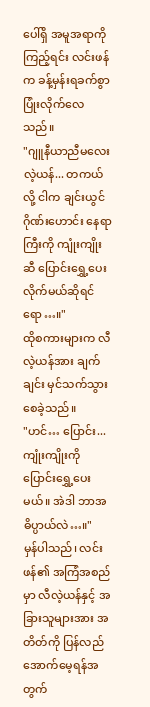ပေါ်ရှိ အမူအရာကို ကြည့်ရင်း လင်းဖန်က ခန့်မှန်းရခက်စွာ ပြုံးလိုက်လေသည်။
"ဂျူနီယာညီမလေး လဲ့ယန်... တကယ်လို့ ငါက ချင်းယွင်ဂိုဏ်းဟောင်း နေရာကြီးကို ကျုံးကျိုးဆီ ပြောင်းရွှေ့ပေးလိုက်မယ်ဆိုရင်ရော…။"
ထိုစကားများက လီလဲ့ယန်အား ချက်ချင်း မှင်သက်သွားစေခဲ့သည်။
"ဟင်… ပြောင်း... ကျုံးကျိုးကို ပြောင်းရွှေ့ပေးမယ်။ အဲဒါ ဘာအဓိပ္ပာယ်လဲ…။"
မှန်ပါသည်၊ လင်းဖန်၏ အကြံအစည်မှာ လီလဲ့ယန်နှင့် အခြားသူများအား အတိတ်ကို ပြန်လည် အောက်မေ့ရန်အတွက်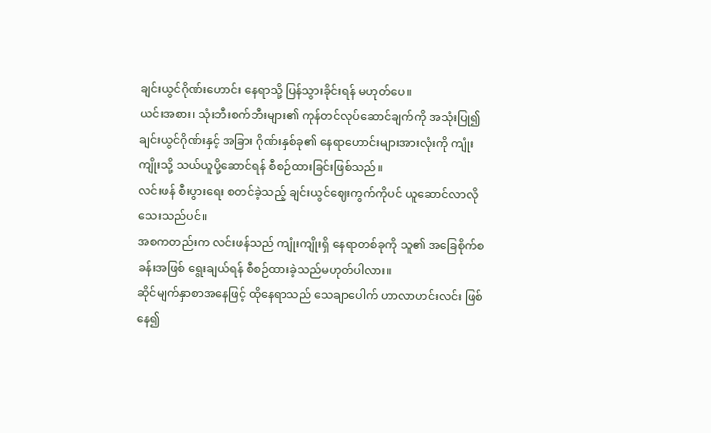ချင်းယွင်ဂိုဏ်းဟောင်း နေရာသို့ ပြန်သွားခိုင်းရန် မဟုတ်ပေ။
ယင်းအစား၊ သုံးဘီးစက်ဘီးများ၏ ကုန်တင်လုပ်ဆောင်ချက်ကို အသုံးပြု၍ ချင်းယွင်ဂိုဏ်းနှင့် အခြား ဂိုဏ်းနှစ်ခု၏ နေရာဟောင်းများအားလုံးကို ကျုံးကျိုးသို့ သယ်ယူပို့ဆောင်ရန် စီစဉ်ထားခြင်းဖြစ်သည်။
လင်းဖန် စီးပွားရေး စတင်ခဲ့သည့် ချင်းယွင်ဈေးကွက်ကိုပင် ယူဆောင်လာလိုသေးသည်ပင်။
အစကတည်းက လင်းဖန်သည် ကျုံးကျိုးရှိ နေရာတစ်ခုကို သူ၏ အခြေစိုက်စခန်းအဖြစ် ရွေးချယ်ရန် စီစဉ်ထားခဲ့သည်မဟုတ်ပါလား။
ဆိုင်မျက်နှာစာအနေဖြင့် ထိုနေရာသည် သေချာပေါက် ဟာလာဟင်းလင်း ဖြစ်နေ၍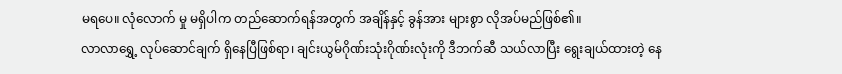မရပေ။ လုံလောက် မှု မရှိပါက တည်ဆောက်ရန်အတွက် အချိန်နှင့် ခွန်အား များစွာ လိုအပ်မည်ဖြစ်၏။
လာလာရွှေ့ လုပ်ဆောင်ချက် ရှိနေပြီဖြစ်ရာ၊ ချင်းယွမ်ဂိုဏ်းသုံးဂိုဏ်းလုံးကို ဒီဘက်ဆီ သယ်လာပြီး ရွေးချယ်ထားတဲ့ နေ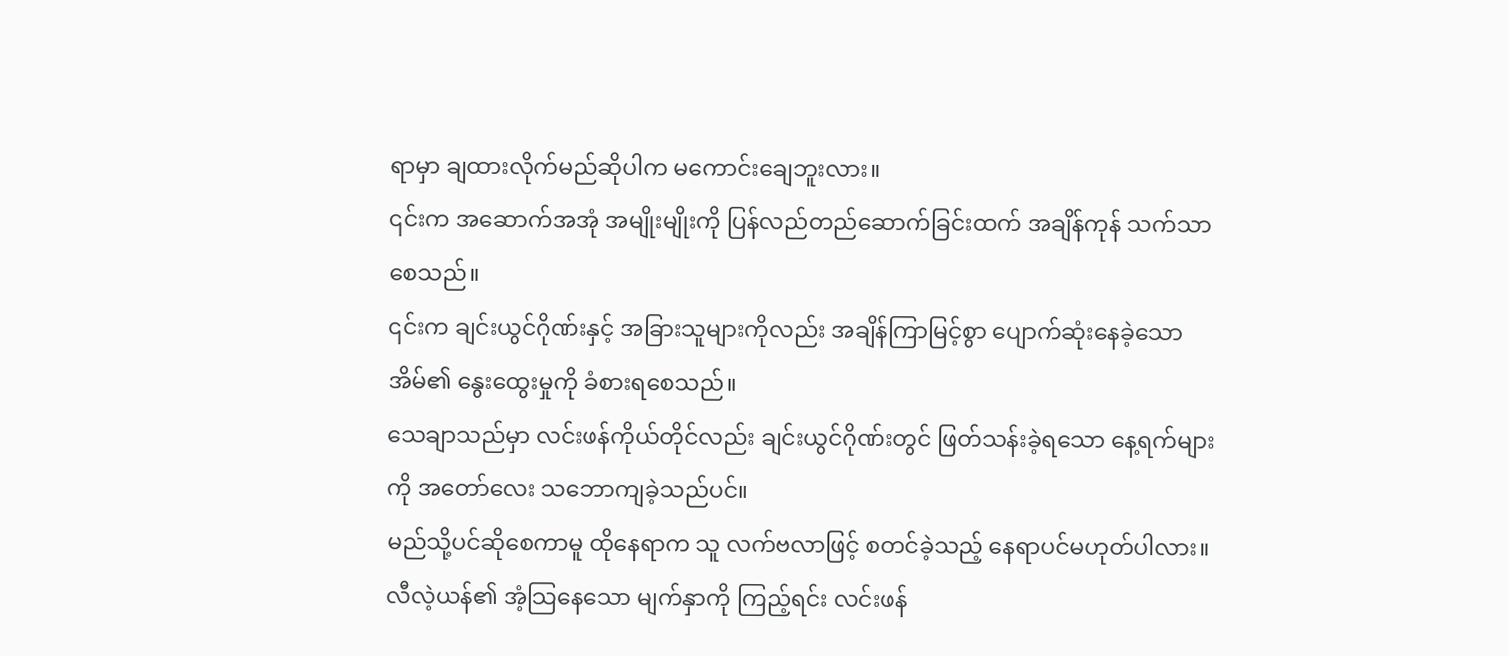ရာမှာ ချထားလိုက်မည်ဆိုပါက မကောင်းချေဘူးလား။
၎င်းက အဆောက်အအုံ အမျိုးမျိုးကို ပြန်လည်တည်ဆောက်ခြင်းထက် အချိန်ကုန် သက်သာစေသည်။
၎င်းက ချင်းယွင်ဂိုဏ်းနှင့် အခြားသူများကိုလည်း အချိန်ကြာမြင့်စွာ ပျောက်ဆုံးနေခဲ့သော အိမ်၏ နွေးထွေးမှုကို ခံစားရစေသည်။
သေချာသည်မှာ လင်းဖန်ကိုယ်တိုင်လည်း ချင်းယွင်ဂိုဏ်းတွင် ဖြတ်သန်းခဲ့ရသော နေ့ရက်များကို အတော်လေး သဘောကျခဲ့သည်ပင်။
မည်သို့ပင်ဆိုစေကာမူ ထိုနေရာက သူ လက်ဗလာဖြင့် စတင်ခဲ့သည့် နေရာပင်မဟုတ်ပါလား။
လီလဲ့ယန်၏ အံ့သြနေသော မျက်နှာကို ကြည့်ရင်း လင်းဖန်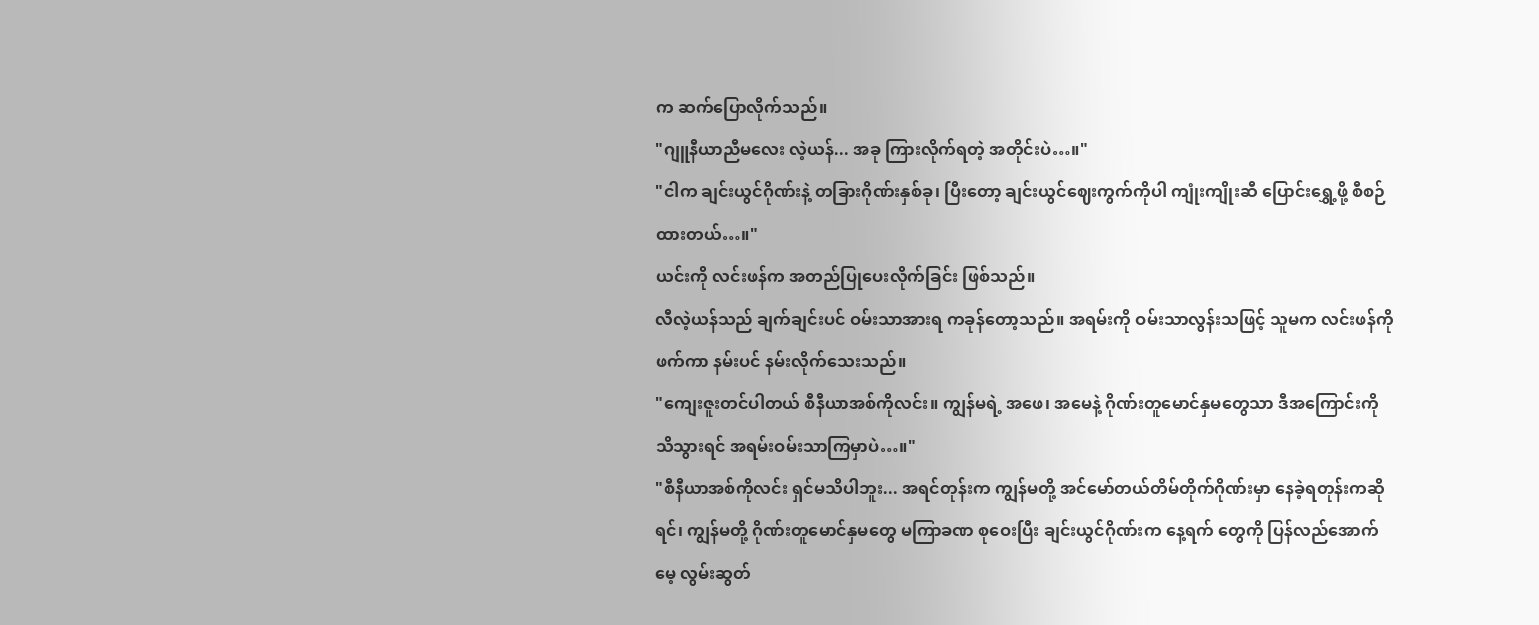က ဆက်ပြောလိုက်သည်။
"ဂျူနီယာညီမလေး လဲ့ယန်... အခု ကြားလိုက်ရတဲ့ အတိုင်းပဲ…။"
"ငါက ချင်းယွင်ဂိုဏ်းနဲ့ တခြားဂိုဏ်းနှစ်ခု၊ ပြီးတော့ ချင်းယွင်ဈေးကွက်ကိုပါ ကျုံးကျိုးဆီ ပြောင်းရွှေ့ဖို့ စီစဉ်ထားတယ်…။"
ယင်းကို လင်းဖန်က အတည်ပြုပေးလိုက်ခြင်း ဖြစ်သည်။
လီလဲ့ယန်သည် ချက်ချင်းပင် ဝမ်းသာအားရ ကခုန်တော့သည်။ အရမ်းကို ဝမ်းသာလွန်းသဖြင့် သူမက လင်းဖန်ကို ဖက်ကာ နမ်းပင် နမ်းလိုက်သေးသည်။
"ကျေးဇူးတင်ပါတယ် စီနီယာအစ်ကိုလင်း။ ကျွန်မရဲ့ အဖေ၊ အမေနဲ့ ဂိုဏ်းတူမောင်နှမတွေသာ ဒီအကြောင်းကို သိသွားရင် အရမ်းဝမ်းသာကြမှာပဲ…။"
"စီနီယာအစ်ကိုလင်း ရှင်မသိပါဘူး... အရင်တုန်းက ကျွန်မတို့ အင်မော်တယ်တိမ်တိုက်ဂိုဏ်းမှာ နေခဲ့ရတုန်းကဆိုရင်၊ ကျွန်မတို့ ဂိုဏ်းတူမောင်နှမတွေ မကြာခဏ စုဝေးပြီး ချင်းယွင်ဂိုဏ်းက နေ့ရက် တွေကို ပြန်လည်အောက်မေ့ လွမ်းဆွတ်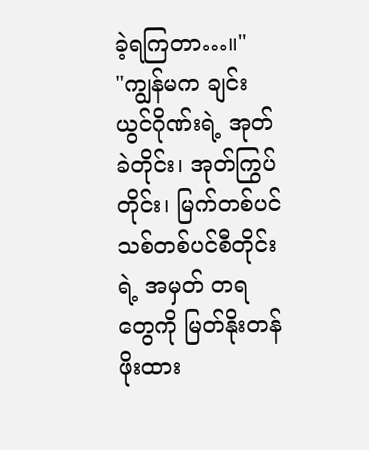ခဲ့ရကြတာ…။"
"ကျွန်မက ချင်းယွင်ဂိုဏ်းရဲ့ အုတ်ခဲတိုင်း၊ အုတ်ကြွပ်တိုင်း၊ မြက်တစ်ပင် သစ်တစ်ပင်စီတိုင်းရဲ့ အမှတ် တရတွေကို မြတ်နိုးတန်ဖိုးထား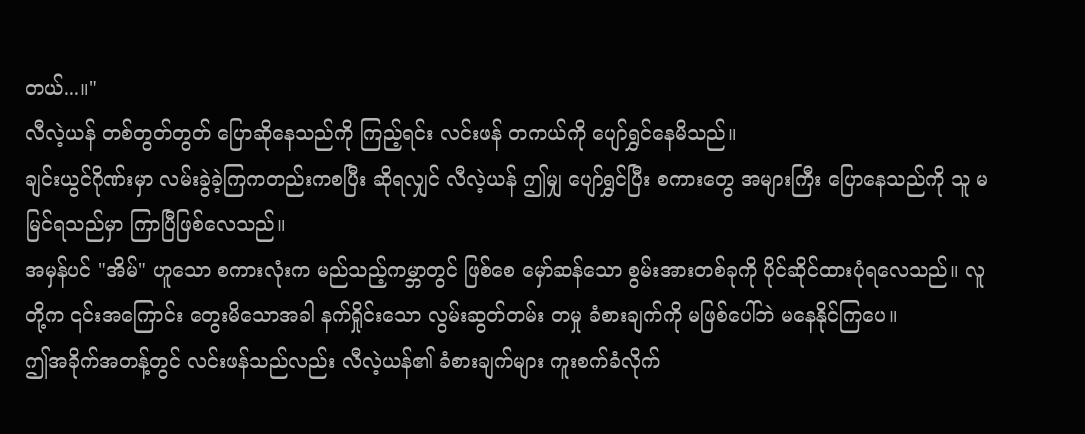တယ်...။"
လီလဲ့ယန် တစ်တွတ်တွတ် ပြောဆိုနေသည်ကို ကြည့်ရင်း လင်းဖန် တကယ်ကို ပျော်ရွှင်နေမိသည်။
ချင်းယွင်ဂိုဏ်းမှာ လမ်းခွဲခဲ့ကြကတည်းကစပြီး ဆိုရလျှင် လီလဲ့ယန် ဤမျှ ပျော်ရွှင်ပြီး စကားတွေ အများကြီး ပြောနေသည်ကို သူ မမြင်ရသည်မှာ ကြာပြီဖြစ်လေသည်။
အမှန်ပင် "အိမ်" ဟူသော စကားလုံးက မည်သည့်ကမ္ဘာတွင် ဖြစ်စေ မှော်ဆန်သော စွမ်းအားတစ်ခုကို ပိုင်ဆိုင်ထားပုံရလေသည်။ လူတို့က ၎င်းအကြောင်း တွေးမိသောအခါ နက်ရှိုင်းသော လွမ်းဆွတ်တမ်း တမှု ခံစားချက်ကို မဖြစ်ပေါ်ဘဲ မနေနိုင်ကြပေ။
ဤအခိုက်အတန့်တွင် လင်းဖန်သည်လည်း လီလဲ့ယန်၏ ခံစားချက်များ ကူးစက်ခံလိုက်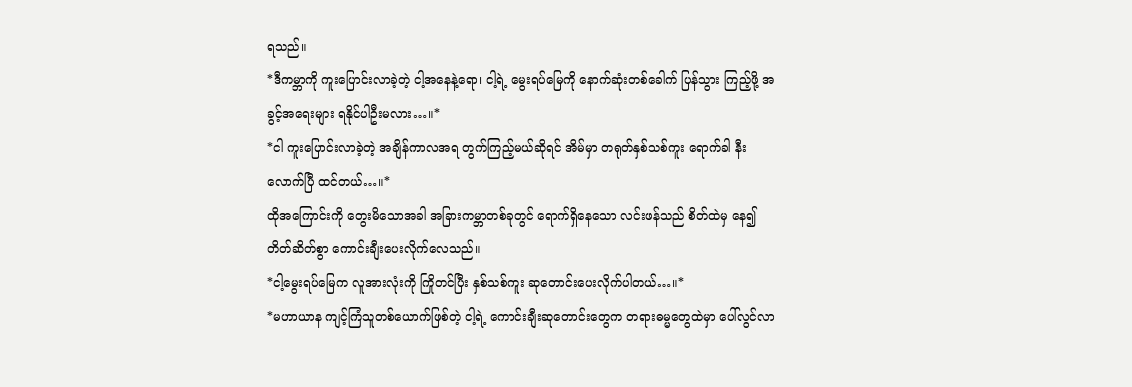ရသည်။
*ဒီကမ္ဘာကို ကူးပြောင်းလာခဲ့တဲ့ ငါ့အနေနဲ့ရော၊ ငါ့ရဲ့ မွေးရပ်မြေကို နောက်ဆုံးတစ်ခေါက် ပြန်သွား ကြည့်ဖို့ အခွင့်အရေးများ ရနိုင်ပါဦးမလား…။*
*ငါ ကူးပြောင်းလာခဲ့တဲ့ အချိန်ကာလအရ တွက်ကြည့်မယ်ဆိုရင် အိမ်မှာ တရုတ်နှစ်သစ်ကူး ရောက်ခါ နီးလောက်ပြီ ထင်တယ်…။*
ထိုအကြောင်းကို တွေးမိသောအခါ အခြားကမ္ဘာတစ်ခုတွင် ရောက်ရှိနေသော လင်းဖန်သည် စိတ်ထဲမှ နေ၍ တိတ်ဆိတ်စွာ ကောင်းချီးပေးလိုက်လေသည်။
*ငါ့မွေးရပ်မြေက လူအားလုံးကို ကြိုတင်ပြီး နှစ်သစ်ကူး ဆုတောင်းပေးလိုက်ပါတယ်…။*
*မဟာယာန ကျင့်ကြံသူတစ်ယောက်ဖြစ်တဲ့ ငါ့ရဲ့ ကောင်းချီးဆုတောင်းတွေက တရားဓမ္မတွေထဲမှာ ပေါ်လွင်လာ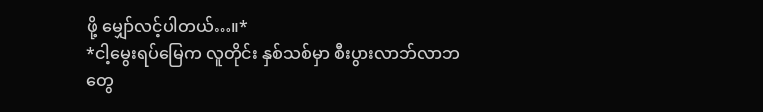ဖို့ မျှော်လင့်ပါတယ်…။*
*ငါ့မွေးရပ်မြေက လူတိုင်း နှစ်သစ်မှာ စီးပွားလာဘ်လာဘတွေ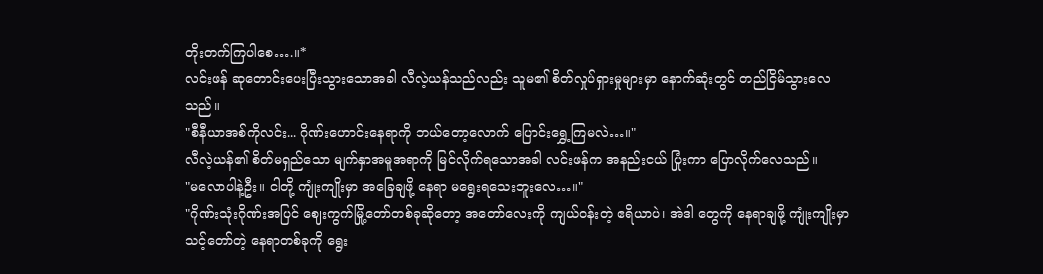တိုးတက်ကြပါစေ….။*
လင်းဖန် ဆုတောင်းပေးပြီးသွားသောအခါ လီလဲ့ယန်သည်လည်း သူမ၏ စိတ်လှုပ်ရှားမှုများမှာ နောက်ဆုံးတွင် တည်ငြိမ်သွားလေသည်။
"စီနီယာအစ်ကိုလင်း... ဂိုဏ်းဟောင်းနေရာကို ဘယ်တော့လောက် ပြောင်းရွှေ့ကြမလဲ…။"
လီလဲ့ယန်၏ စိတ်မရှည်သော မျက်နှာအမူအရာကို မြင်လိုက်ရသောအခါ လင်းဖန်က အနည်းငယ် ပြုံးကာ ပြောလိုက်လေသည်။
"မလောပါနဲ့ဦး။ ငါတို့ ကျုံးကျိုးမှာ အခြေချဖို့ နေရာ မရွေးရသေးဘူးလေ…။"
"ဂိုဏ်းသုံးဂိုဏ်းအပြင် ဈေးကွက်မြို့တော်တစ်ခုဆိုတော့ အတော်လေးကို ကျယ်ဝန်းတဲ့ ဧရိယာပဲ၊ အဲဒါ တွေကို နေရာချဖို့ ကျုံးကျိုးမှာ သင့်တော်တဲ့ နေရာတစ်ခုကို ရွေး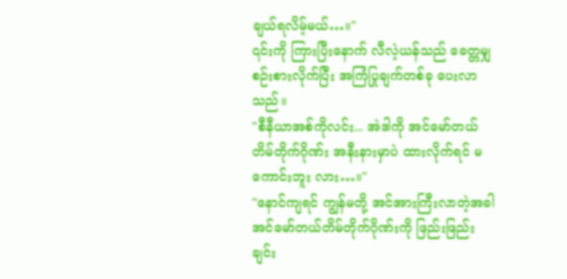ချယ်ရလိမ့်မယ်…။"
၎င်းကို ကြားပြီးနောက် လီလဲ့ယန်သည် ခေတ္တမျှ စဉ်းစားလိုက်ပြီး အကြံပြုချက်တစ်ခု ပေးလာသည်။
"စီနီယာအစ်ကိုလင်း... အဲဒါကို အင်မော်တယ်တိမ်တိုက်ဂိုဏ်း အနီးနားမှာပဲ ထားလိုက်ရင် မကောင်းဘူး လား…။"
"နောင်ကျရင် ကျွန်မတို့ အင်အားကြီးလာတဲ့အခါ အင်မော်တယ်တိမ်တိုက်ဂိုဏ်းကို ဖြည်းဖြည်းချင်း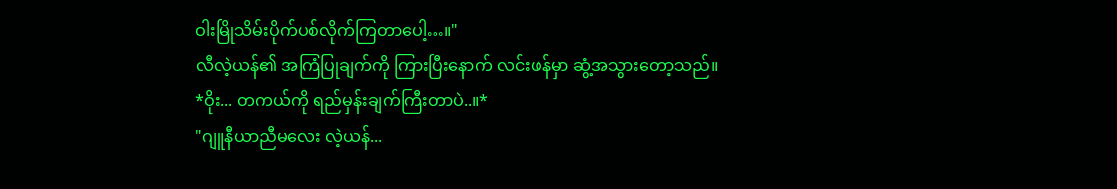ဝါးမြိုသိမ်းပိုက်ပစ်လိုက်ကြတာပေါ့…။"
လီလဲ့ယန်၏ အကြံပြုချက်ကို ကြားပြီးနောက် လင်းဖန်မှာ ဆွံ့အသွားတော့သည်။
*ဝိုး... တကယ်ကို ရည်မှန်းချက်ကြီးတာပဲ..။*
"ဂျူနီယာညီမလေး လဲ့ယန်...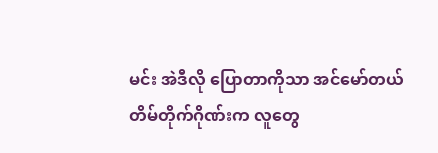မင်း အဲဒီလို ပြောတာကိုသာ အင်မော်တယ်တိမ်တိုက်ဂိုဏ်းက လူတွေ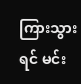ကြားသွားရင် မင်း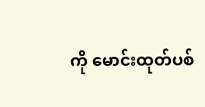ကို မောင်းထုတ်ပစ်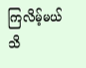ကြလိမ့်မယ်သိ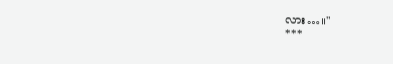လား…။"
***